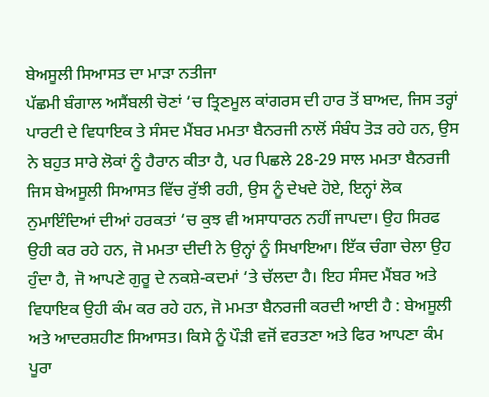ਬੇਅਸੂਲੀ ਸਿਆਸਤ ਦਾ ਮਾੜਾ ਨਤੀਜਾ
ਪੱਛਮੀ ਬੰਗਾਲ ਅਸੈਂਬਲੀ ਚੋਣਾਂ ‘ਚ ਤ੍ਰਿਣਮੂਲ ਕਾਂਗਰਸ ਦੀ ਹਾਰ ਤੋਂ ਬਾਅਦ, ਜਿਸ ਤਰ੍ਹਾਂ ਪਾਰਟੀ ਦੇ ਵਿਧਾਇਕ ਤੇ ਸੰਸਦ ਮੈਂਬਰ ਮਮਤਾ ਬੈਨਰਜੀ ਨਾਲੋਂ ਸੰਬੰਧ ਤੋੜ ਰਹੇ ਹਨ, ਉਸ ਨੇ ਬਹੁਤ ਸਾਰੇ ਲੋਕਾਂ ਨੂੰ ਹੈਰਾਨ ਕੀਤਾ ਹੈ, ਪਰ ਪਿਛਲੇ 28-29 ਸਾਲ ਮਮਤਾ ਬੈਨਰਜੀ ਜਿਸ ਬੇਅਸੂਲੀ ਸਿਆਸਤ ਵਿੱਚ ਰੁੱਝੀ ਰਹੀ, ਉਸ ਨੂੰ ਦੇਖਦੇ ਹੋਏ, ਇਨ੍ਹਾਂ ਲੋਕ ਨੁਮਾਇੰਦਿਆਂ ਦੀਆਂ ਹਰਕਤਾਂ ‘ਚ ਕੁਝ ਵੀ ਅਸਾਧਾਰਨ ਨਹੀਂ ਜਾਪਦਾ। ਉਹ ਸਿਰਫ ਉਹੀ ਕਰ ਰਹੇ ਹਨ, ਜੋ ਮਮਤਾ ਦੀਦੀ ਨੇ ਉਨ੍ਹਾਂ ਨੂੰ ਸਿਖਾਇਆ। ਇੱਕ ਚੰਗਾ ਚੇਲਾ ਉਹ ਹੁੰਦਾ ਹੈ, ਜੋ ਆਪਣੇ ਗੁਰੂ ਦੇ ਨਕਸ਼ੇ-ਕਦਮਾਂ ‘ਤੇ ਚੱਲਦਾ ਹੈ। ਇਹ ਸੰਸਦ ਮੈਂਬਰ ਅਤੇ ਵਿਧਾਇਕ ਉਹੀ ਕੰਮ ਕਰ ਰਹੇ ਹਨ, ਜੋ ਮਮਤਾ ਬੈਨਰਜੀ ਕਰਦੀ ਆਈ ਹੈ : ਬੇਅਸੂਲੀ ਅਤੇ ਆਦਰਸ਼ਹੀਣ ਸਿਆਸਤ। ਕਿਸੇ ਨੂੰ ਪੌੜੀ ਵਜੋਂ ਵਰਤਣਾ ਅਤੇ ਫਿਰ ਆਪਣਾ ਕੰਮ ਪੂਰਾ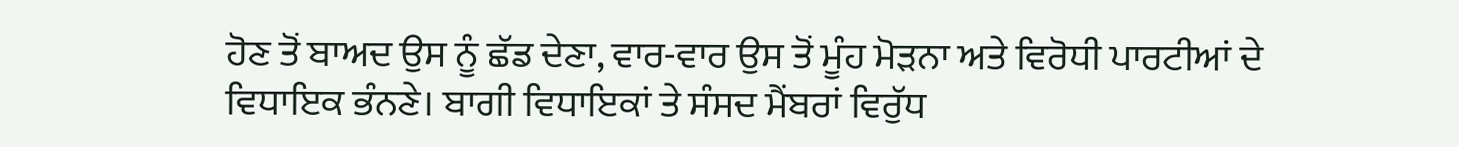ਹੋਣ ਤੋਂ ਬਾਅਦ ਉਸ ਨੂੰ ਛੱਡ ਦੇਣਾ, ਵਾਰ-ਵਾਰ ਉਸ ਤੋਂ ਮੂੰਹ ਮੋੜਨਾ ਅਤੇ ਵਿਰੋਧੀ ਪਾਰਟੀਆਂ ਦੇ ਵਿਧਾਇਕ ਭੰਨਣੇ। ਬਾਗੀ ਵਿਧਾਇਕਾਂ ਤੇ ਸੰਸਦ ਮੈਂਬਰਾਂ ਵਿਰੁੱਧ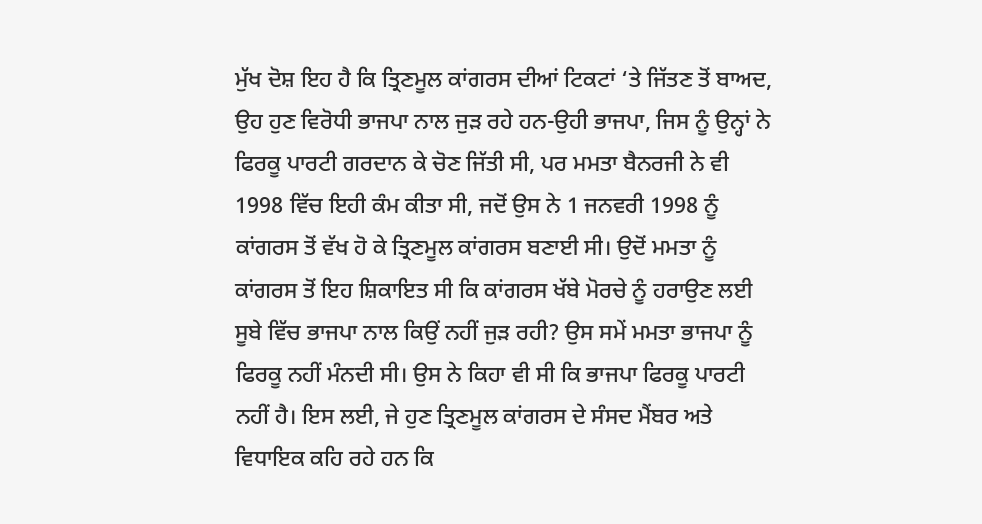ਮੁੱਖ ਦੋਸ਼ ਇਹ ਹੈ ਕਿ ਤ੍ਰਿਣਮੂਲ ਕਾਂਗਰਸ ਦੀਆਂ ਟਿਕਟਾਂ ‘ਤੇ ਜਿੱਤਣ ਤੋਂ ਬਾਅਦ, ਉਹ ਹੁਣ ਵਿਰੋਧੀ ਭਾਜਪਾ ਨਾਲ ਜੁੜ ਰਹੇ ਹਨ-ਉਹੀ ਭਾਜਪਾ, ਜਿਸ ਨੂੰ ਉਨ੍ਹਾਂ ਨੇ ਫਿਰਕੂ ਪਾਰਟੀ ਗਰਦਾਨ ਕੇ ਚੋਣ ਜਿੱਤੀ ਸੀ, ਪਰ ਮਮਤਾ ਬੈਨਰਜੀ ਨੇ ਵੀ 1998 ਵਿੱਚ ਇਹੀ ਕੰਮ ਕੀਤਾ ਸੀ, ਜਦੋਂ ਉਸ ਨੇ 1 ਜਨਵਰੀ 1998 ਨੂੰ ਕਾਂਗਰਸ ਤੋਂ ਵੱਖ ਹੋ ਕੇ ਤ੍ਰਿਣਮੂਲ ਕਾਂਗਰਸ ਬਣਾਈ ਸੀ। ਉਦੋਂ ਮਮਤਾ ਨੂੰ ਕਾਂਗਰਸ ਤੋਂ ਇਹ ਸ਼ਿਕਾਇਤ ਸੀ ਕਿ ਕਾਂਗਰਸ ਖੱਬੇ ਮੋਰਚੇ ਨੂੰ ਹਰਾਉਣ ਲਈ ਸੂਬੇ ਵਿੱਚ ਭਾਜਪਾ ਨਾਲ ਕਿਉਂ ਨਹੀਂ ਜੁੜ ਰਹੀ? ਉਸ ਸਮੇਂ ਮਮਤਾ ਭਾਜਪਾ ਨੂੰ ਫਿਰਕੂ ਨਹੀਂ ਮੰਨਦੀ ਸੀ। ਉਸ ਨੇ ਕਿਹਾ ਵੀ ਸੀ ਕਿ ਭਾਜਪਾ ਫਿਰਕੂ ਪਾਰਟੀ ਨਹੀਂ ਹੈ। ਇਸ ਲਈ, ਜੇ ਹੁਣ ਤ੍ਰਿਣਮੂਲ ਕਾਂਗਰਸ ਦੇ ਸੰਸਦ ਮੈਂਬਰ ਅਤੇ ਵਿਧਾਇਕ ਕਹਿ ਰਹੇ ਹਨ ਕਿ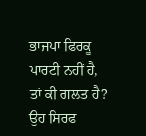ਭਾਜਪਾ ਫਿਰਕੂ ਪਾਰਟੀ ਨਹੀਂ ਹੈ, ਤਾਂ ਕੀ ਗਲਤ ਹੈ? ਉਹ ਸਿਰਫ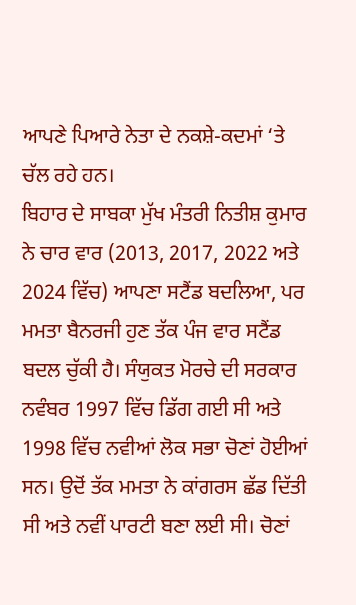ਆਪਣੇ ਪਿਆਰੇ ਨੇਤਾ ਦੇ ਨਕਸ਼ੇ-ਕਦਮਾਂ ‘ਤੇ ਚੱਲ ਰਹੇ ਹਨ।
ਬਿਹਾਰ ਦੇ ਸਾਬਕਾ ਮੁੱਖ ਮੰਤਰੀ ਨਿਤੀਸ਼ ਕੁਮਾਰ ਨੇ ਚਾਰ ਵਾਰ (2013, 2017, 2022 ਅਤੇ 2024 ਵਿੱਚ) ਆਪਣਾ ਸਟੈਂਡ ਬਦਲਿਆ, ਪਰ ਮਮਤਾ ਬੈਨਰਜੀ ਹੁਣ ਤੱਕ ਪੰਜ ਵਾਰ ਸਟੈਂਡ ਬਦਲ ਚੁੱਕੀ ਹੈ। ਸੰਯੁਕਤ ਮੋਰਚੇ ਦੀ ਸਰਕਾਰ ਨਵੰਬਰ 1997 ਵਿੱਚ ਡਿੱਗ ਗਈ ਸੀ ਅਤੇ 1998 ਵਿੱਚ ਨਵੀਆਂ ਲੋਕ ਸਭਾ ਚੋਣਾਂ ਹੋਈਆਂ ਸਨ। ਉਦੋਂ ਤੱਕ ਮਮਤਾ ਨੇ ਕਾਂਗਰਸ ਛੱਡ ਦਿੱਤੀ ਸੀ ਅਤੇ ਨਵੀਂ ਪਾਰਟੀ ਬਣਾ ਲਈ ਸੀ। ਚੋਣਾਂ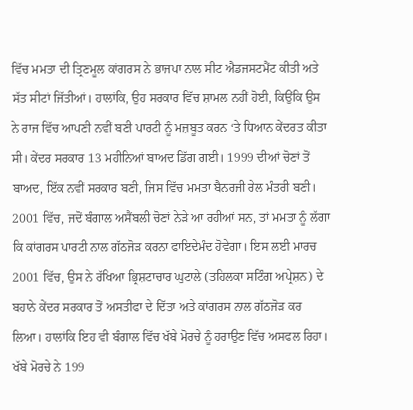ਵਿੱਚ ਮਮਤਾ ਦੀ ਤ੍ਰਿਣਮੂਲ ਕਾਂਗਰਸ ਨੇ ਭਾਜਪਾ ਨਾਲ ਸੀਟ ਐਡਜਸਟਮੈਂਟ ਕੀਤੀ ਅਤੇ ਸੱਤ ਸੀਟਾਂ ਜਿੱਤੀਆਂ। ਹਾਲਾਂਕਿ, ਉਹ ਸਰਕਾਰ ਵਿੱਚ ਸ਼ਾਮਲ ਨਹੀਂ ਹੋਈ, ਕਿਉਂਕਿ ਉਸ ਨੇ ਰਾਜ ਵਿੱਚ ਆਪਣੀ ਨਵੀਂ ਬਣੀ ਪਾਰਟੀ ਨੂੰ ਮਜ਼ਬੂਤ ਕਰਨ ‘ਤੇ ਧਿਆਨ ਕੇਂਦਰਤ ਕੀਤਾ ਸੀ। ਕੇਂਦਰ ਸਰਕਾਰ 13 ਮਹੀਨਿਆਂ ਬਾਅਦ ਡਿੱਗ ਗਈ। 1999 ਦੀਆਂ ਚੋਣਾਂ ਤੋਂ ਬਾਅਦ, ਇੱਕ ਨਵੀਂ ਸਰਕਾਰ ਬਣੀ, ਜਿਸ ਵਿੱਚ ਮਮਤਾ ਬੈਨਰਜੀ ਰੇਲ ਮੰਤਰੀ ਬਣੀ। 2001 ਵਿੱਚ, ਜਦੋਂ ਬੰਗਾਲ ਅਸੈਂਬਲੀ ਚੋਣਾਂ ਨੇੜੇ ਆ ਰਹੀਆਂ ਸਨ, ਤਾਂ ਮਮਤਾ ਨੂੰ ਲੱਗਾ ਕਿ ਕਾਂਗਰਸ ਪਾਰਟੀ ਨਾਲ ਗੱਠਜੋੜ ਕਰਨਾ ਫਾਇਦੇਮੰਦ ਹੋਵੇਗਾ। ਇਸ ਲਈ ਮਾਰਚ 2001 ਵਿੱਚ, ਉਸ ਨੇ ਰੱਖਿਆ ਭ੍ਰਿਸ਼ਟਾਚਾਰ ਘੁਟਾਲੇ (ਤਹਿਲਕਾ ਸਟਿੰਗ ਅਪ੍ਰੇਸ਼ਨ) ਦੇ ਬਹਾਨੇ ਕੇਂਦਰ ਸਰਕਾਰ ਤੋਂ ਅਸਤੀਫਾ ਦੇ ਦਿੱਤਾ ਅਤੇ ਕਾਂਗਰਸ ਨਾਲ ਗੱਠਜੋੜ ਕਰ ਲਿਆ। ਹਾਲਾਂਕਿ ਇਹ ਵੀ ਬੰਗਾਲ ਵਿੱਚ ਖੱਬੇ ਮੋਰਚੇ ਨੂੰ ਹਰਾਉਣ ਵਿੱਚ ਅਸਫਲ ਰਿਹਾ। ਖੱਬੇ ਮੋਰਚੇ ਨੇ 199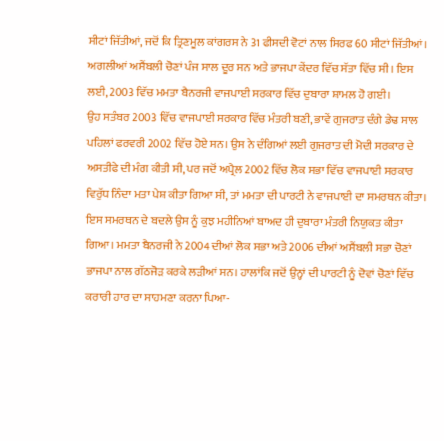ਸੀਟਾਂ ਜਿੱਤੀਆਂ, ਜਦੋਂ ਕਿ ਤ੍ਰਿਣਮੂਲ ਕਾਂਗਰਸ ਨੇ 31 ਫੀਸਦੀ ਵੋਟਾਂ ਨਾਲ ਸਿਰਫ 60 ਸੀਟਾਂ ਜਿੱਤੀਆਂ। ਅਗਲੀਆਂ ਅਸੈਂਬਲੀ ਚੋਣਾਂ ਪੰਜ ਸਾਲ ਦੂਰ ਸਨ ਅਤੇ ਭਾਜਪਾ ਕੇਂਦਰ ਵਿੱਚ ਸੱਤਾ ਵਿੱਚ ਸੀ। ਇਸ ਲਈ, 2003 ਵਿੱਚ ਮਮਤਾ ਬੈਨਰਜੀ ਵਾਜਪਾਈ ਸਰਕਾਰ ਵਿੱਚ ਦੁਬਾਰਾ ਸ਼ਾਮਲ ਹੋ ਗਈ।
ਉਹ ਸਤੰਬਰ 2003 ਵਿੱਚ ਵਾਜਪਾਈ ਸਰਕਾਰ ਵਿੱਚ ਮੰਤਰੀ ਬਣੀ, ਭਾਵੇਂ ਗੁਜਰਾਤ ਦੰਗੇ ਡੇਢ ਸਾਲ ਪਹਿਲਾਂ ਫਰਵਰੀ 2002 ਵਿੱਚ ਹੋਏ ਸਨ। ਉਸ ਨੇ ਦੰਗਿਆਂ ਲਈ ਗੁਜਰਾਤ ਦੀ ਮੋਦੀ ਸਰਕਾਰ ਦੇ ਅਸਤੀਫੇ ਦੀ ਮੰਗ ਕੀਤੀ ਸੀ, ਪਰ ਜਦੋਂ ਅਪ੍ਰੈਲ 2002 ਵਿੱਚ ਲੋਕ ਸਭਾ ਵਿੱਚ ਵਾਜਪਾਈ ਸਰਕਾਰ ਵਿਰੁੱਧ ਨਿੰਦਾ ਮਤਾ ਪੇਸ਼ ਕੀਤਾ ਗਿਆ ਸੀ, ਤਾਂ ਮਮਤਾ ਦੀ ਪਾਰਟੀ ਨੇ ਵਾਜਪਾਈ ਦਾ ਸਮਰਥਨ ਕੀਤਾ। ਇਸ ਸਮਰਥਨ ਦੇ ਬਦਲੇ ਉਸ ਨੂੰ ਕੁਝ ਮਹੀਨਿਆਂ ਬਾਅਦ ਹੀ ਦੁਬਾਰਾ ਮੰਤਰੀ ਨਿਯੁਕਤ ਕੀਤਾ ਗਿਆ। ਮਮਤਾ ਬੈਨਰਜੀ ਨੇ 2004 ਦੀਆਂ ਲੋਕ ਸਭਾ ਅਤੇ 2006 ਦੀਆਂ ਅਸੈਂਬਲੀ ਸਭਾ ਚੋਣਾਂ ਭਾਜਪਾ ਨਾਲ ਗੱਠਜੋੜ ਕਰਕੇ ਲੜੀਆਂ ਸਨ। ਹਾਲਾਂਕਿ ਜਦੋਂ ਉਨ੍ਹਾਂ ਦੀ ਪਾਰਟੀ ਨੂੰ ਦੋਵਾਂ ਚੋਣਾਂ ਵਿੱਚ ਕਰਾਰੀ ਹਾਰ ਦਾ ਸਾਹਮਣਾ ਕਰਨਾ ਪਿਆ-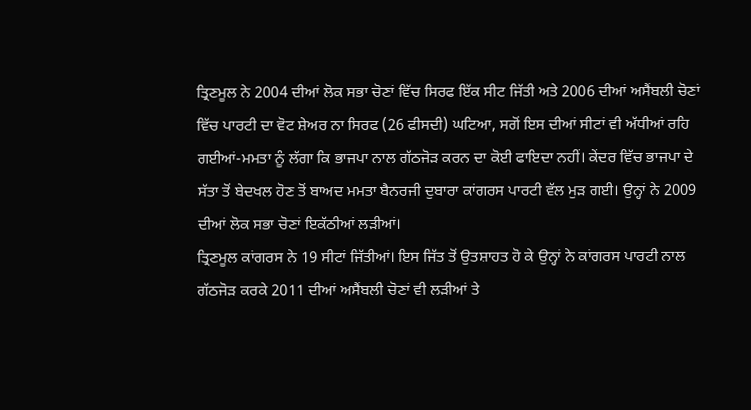ਤ੍ਰਿਣਮੂਲ ਨੇ 2004 ਦੀਆਂ ਲੋਕ ਸਭਾ ਚੋਣਾਂ ਵਿੱਚ ਸਿਰਫ ਇੱਕ ਸੀਟ ਜਿੱਤੀ ਅਤੇ 2006 ਦੀਆਂ ਅਸੈਂਬਲੀ ਚੋਣਾਂ ਵਿੱਚ ਪਾਰਟੀ ਦਾ ਵੋਟ ਸ਼ੇਅਰ ਨਾ ਸਿਰਫ (26 ਫੀਸਦੀ) ਘਟਿਆ, ਸਗੋਂ ਇਸ ਦੀਆਂ ਸੀਟਾਂ ਵੀ ਅੱਧੀਆਂ ਰਹਿ ਗਈਆਂ-ਮਮਤਾ ਨੂੰ ਲੱਗਾ ਕਿ ਭਾਜਪਾ ਨਾਲ ਗੱਠਜੋੜ ਕਰਨ ਦਾ ਕੋਈ ਫਾਇਦਾ ਨਹੀਂ। ਕੇਂਦਰ ਵਿੱਚ ਭਾਜਪਾ ਦੇ ਸੱਤਾ ਤੋਂ ਬੇਦਖਲ ਹੋਣ ਤੋਂ ਬਾਅਦ ਮਮਤਾ ਬੈਨਰਜੀ ਦੁਬਾਰਾ ਕਾਂਗਰਸ ਪਾਰਟੀ ਵੱਲ ਮੁੜ ਗਈ। ਉਨ੍ਹਾਂ ਨੇ 2009 ਦੀਆਂ ਲੋਕ ਸਭਾ ਚੋਣਾਂ ਇਕੱਠੀਆਂ ਲੜੀਆਂ।
ਤ੍ਰਿਣਮੂਲ ਕਾਂਗਰਸ ਨੇ 19 ਸੀਟਾਂ ਜਿੱਤੀਆਂ। ਇਸ ਜਿੱਤ ਤੋਂ ਉਤਸ਼ਾਹਤ ਹੋ ਕੇ ਉਨ੍ਹਾਂ ਨੇ ਕਾਂਗਰਸ ਪਾਰਟੀ ਨਾਲ ਗੱਠਜੋੜ ਕਰਕੇ 2011 ਦੀਆਂ ਅਸੈਂਬਲੀ ਚੋਣਾਂ ਵੀ ਲੜੀਆਂ ਤੇ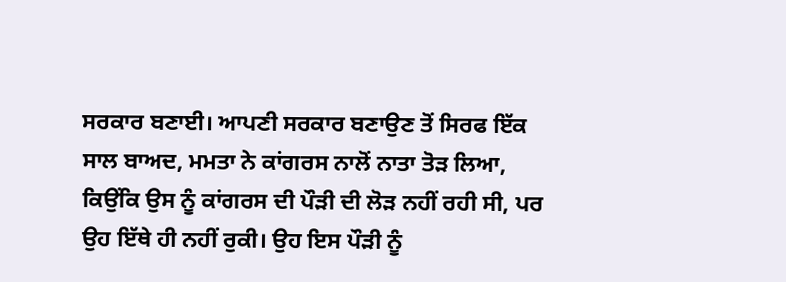ਸਰਕਾਰ ਬਣਾਈ। ਆਪਣੀ ਸਰਕਾਰ ਬਣਾਉਣ ਤੋਂ ਸਿਰਫ ਇੱਕ ਸਾਲ ਬਾਅਦ, ਮਮਤਾ ਨੇ ਕਾਂਗਰਸ ਨਾਲੋਂ ਨਾਤਾ ਤੋੜ ਲਿਆ, ਕਿਉਂਕਿ ਉਸ ਨੂੰ ਕਾਂਗਰਸ ਦੀ ਪੌੜੀ ਦੀ ਲੋੜ ਨਹੀਂ ਰਹੀ ਸੀ, ਪਰ ਉਹ ਇੱਥੇ ਹੀ ਨਹੀਂ ਰੁਕੀ। ਉਹ ਇਸ ਪੌੜੀ ਨੂੰ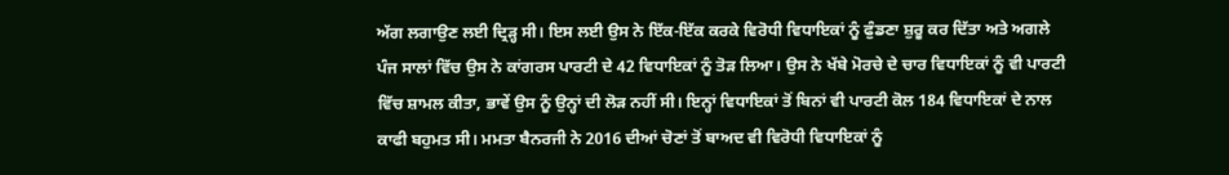ਅੱਗ ਲਗਾਉਣ ਲਈ ਦ੍ਰਿੜ੍ਹ ਸੀ। ਇਸ ਲਈ ਉਸ ਨੇ ਇੱਕ-ਇੱਕ ਕਰਕੇ ਵਿਰੋਧੀ ਵਿਧਾਇਕਾਂ ਨੂੰ ਫੁੰਡਣਾ ਸ਼ੁਰੂ ਕਰ ਦਿੱਤਾ ਅਤੇ ਅਗਲੇ ਪੰਜ ਸਾਲਾਂ ਵਿੱਚ ਉਸ ਨੇ ਕਾਂਗਰਸ ਪਾਰਟੀ ਦੇ 42 ਵਿਧਾਇਕਾਂ ਨੂੰ ਤੋੜ ਲਿਆ। ਉਸ ਨੇ ਖੱਬੇ ਮੋਰਚੇ ਦੇ ਚਾਰ ਵਿਧਾਇਕਾਂ ਨੂੰ ਵੀ ਪਾਰਟੀ ਵਿੱਚ ਸ਼ਾਮਲ ਕੀਤਾ, ਭਾਵੇਂ ਉਸ ਨੂੰ ਉਨ੍ਹਾਂ ਦੀ ਲੋੜ ਨਹੀਂ ਸੀ। ਇਨ੍ਹਾਂ ਵਿਧਾਇਕਾਂ ਤੋਂ ਬਿਨਾਂ ਵੀ ਪਾਰਟੀ ਕੋਲ 184 ਵਿਧਾਇਕਾਂ ਦੇ ਨਾਲ ਕਾਫੀ ਬਹੁਮਤ ਸੀ। ਮਮਤਾ ਬੈਨਰਜੀ ਨੇ 2016 ਦੀਆਂ ਚੋਣਾਂ ਤੋਂ ਬਾਅਦ ਵੀ ਵਿਰੋਧੀ ਵਿਧਾਇਕਾਂ ਨੂੰ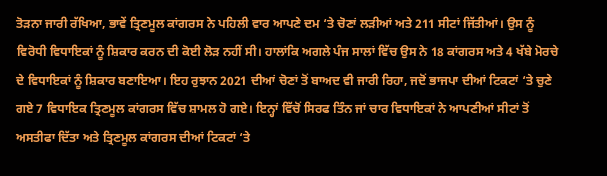ਤੋੜਨਾ ਜਾਰੀ ਰੱਖਿਆ, ਭਾਵੇਂ ਤ੍ਰਿਣਮੂਲ ਕਾਂਗਰਸ ਨੇ ਪਹਿਲੀ ਵਾਰ ਆਪਣੇ ਦਮ ‘ਤੇ ਚੋਣਾਂ ਲੜੀਆਂ ਅਤੇ 211 ਸੀਟਾਂ ਜਿੱਤੀਆਂ। ਉਸ ਨੂੰ ਵਿਰੋਧੀ ਵਿਧਾਇਕਾਂ ਨੂੰ ਸ਼ਿਕਾਰ ਕਰਨ ਦੀ ਕੋਈ ਲੋੜ ਨਹੀਂ ਸੀ। ਹਾਲਾਂਕਿ ਅਗਲੇ ਪੰਜ ਸਾਲਾਂ ਵਿੱਚ ਉਸ ਨੇ 18 ਕਾਂਗਰਸ ਅਤੇ 4 ਖੱਬੇ ਮੋਰਚੇ ਦੇ ਵਿਧਾਇਕਾਂ ਨੂੰ ਸ਼ਿਕਾਰ ਬਣਾਇਆ। ਇਹ ਰੁਝਾਨ 2021 ਦੀਆਂ ਚੋਣਾਂ ਤੋਂ ਬਾਅਦ ਵੀ ਜਾਰੀ ਰਿਹਾ, ਜਦੋਂ ਭਾਜਪਾ ਦੀਆਂ ਟਿਕਟਾਂ ‘ਤੇ ਚੁਣੇ ਗਏ 7 ਵਿਧਾਇਕ ਤ੍ਰਿਣਮੂਲ ਕਾਂਗਰਸ ਵਿੱਚ ਸ਼ਾਮਲ ਹੋ ਗਏ। ਇਨ੍ਹਾਂ ਵਿੱਚੋਂ ਸਿਰਫ ਤਿੰਨ ਜਾਂ ਚਾਰ ਵਿਧਾਇਕਾਂ ਨੇ ਆਪਣੀਆਂ ਸੀਟਾਂ ਤੋਂ ਅਸਤੀਫਾ ਦਿੱਤਾ ਅਤੇ ਤ੍ਰਿਣਮੂਲ ਕਾਂਗਰਸ ਦੀਆਂ ਟਿਕਟਾਂ ‘ਤੇ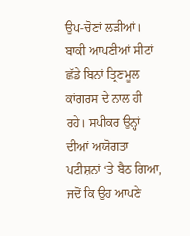ਉਪ-ਚੋਣਾਂ ਲੜੀਆਂ। ਬਾਕੀ ਆਪਣੀਆਂ ਸੀਟਾਂ ਛੱਡੇ ਬਿਨਾਂ ਤ੍ਰਿਣਮੂਲ ਕਾਂਗਰਸ ਦੇ ਨਾਲ ਹੀ ਰਹੇ। ਸਪੀਕਰ ਉਨ੍ਹਾਂ ਦੀਆਂ ਅਯੋਗਤਾ ਪਟੀਸ਼ਨਾਂ ‘ਤੇ ਬੈਠ ਗਿਆ, ਜਦੋਂ ਕਿ ਉਹ ਆਪਣੇ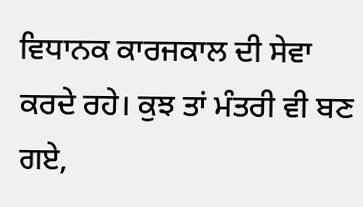ਵਿਧਾਨਕ ਕਾਰਜਕਾਲ ਦੀ ਸੇਵਾ ਕਰਦੇ ਰਹੇ। ਕੁਝ ਤਾਂ ਮੰਤਰੀ ਵੀ ਬਣ ਗਏ,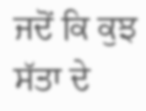ਜਦੋਂ ਕਿ ਕੁਝ ਸੱਤਾ ਦੇ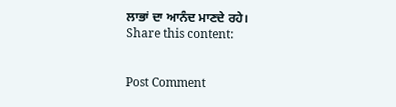ਲਾਭਾਂ ਦਾ ਆਨੰਦ ਮਾਣਦੇ ਰਹੇ।
Share this content:


Post Comment